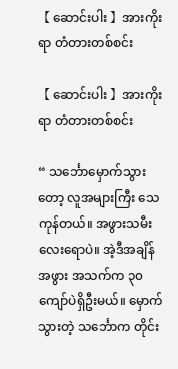【 ဆောင်းပါး 】အားကိုးရာ တံတားတစ်စင်း

【 ဆောင်းပါး 】အားကိုးရာ တံတားတစ်စင်း

“ သ‌င်္ဘောမှောက်သွားတော့ လူအများကြီး သေကုန်တယ်။ အဖွားသမီးလေးရောပဲ။ အဲ့ဒီအချိန် အဖွား အသက်က ၃၀ ကျော်ပဲရှိဦးမယ်။ မှောက်သွားတဲ့ သင်္ဘောက တိုင်း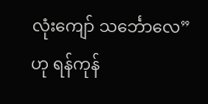လုံးကျော် သင်္ဘောလေ”ဟု ရန်ကုန်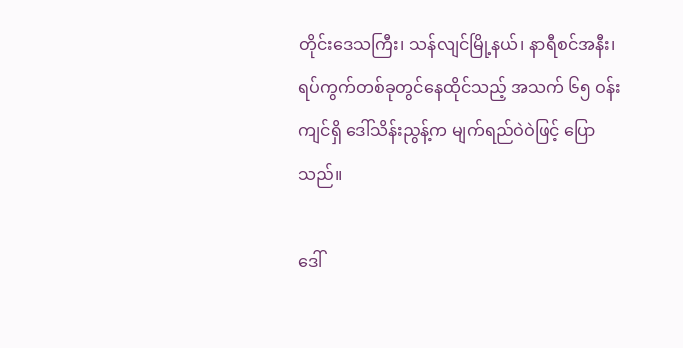တိုင်းဒေသကြီး၊ သန်လျင်မြို့နယ်၊ နာရီစင်အနီး၊ ရပ်ကွက်တစ်ခုတွင်နေထိုင်သည့် အသက် ၆၅ ဝန်းကျင်ရှိ ဒေါ်သိန်းညွန့်က မျက်ရည်ဝဲဝဲဖြင့် ပြောသည်။

ဒေါ်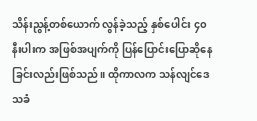သိန်းညွန့်တစ်ယောက် လွန်ခဲ့သည့် နှစ်ပေါင်း ၄၀ နီးပါးက အဖြစ်အပျက်ကို ပြန်ပြောင်းပြောဆိုနေခြင်းလည်းဖြစ်သည်။ ထိုကာလက သန်လျင်ဒေသခံ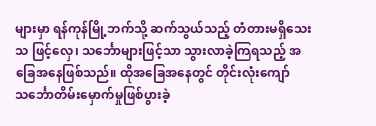များမှာ ရန်ကုန်မြို့ဘက်သို့ ဆက်သွယ်သည့် တံတားမရှိသေး သ ဖြင့်လှေ၊ သင်္ဘောများဖြင့်သာ သွားလာခဲ့ကြရသည့် အခြေအနေဖြစ်သည်။ ထိုအခြေအနေတွင် တိုင်းလုံးကျော် သင်္ဘောတိမ်းမှောက်မှုဖြစ်ပွားခဲ့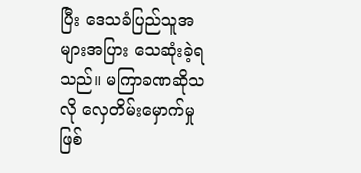ပြီး ဒေသခံပြည်သူအများအပြား သေဆုံးခဲ့ရသည်။ မကြာခဏဆိုသလို လှေတိမ်းမှောက်မှုဖြစ်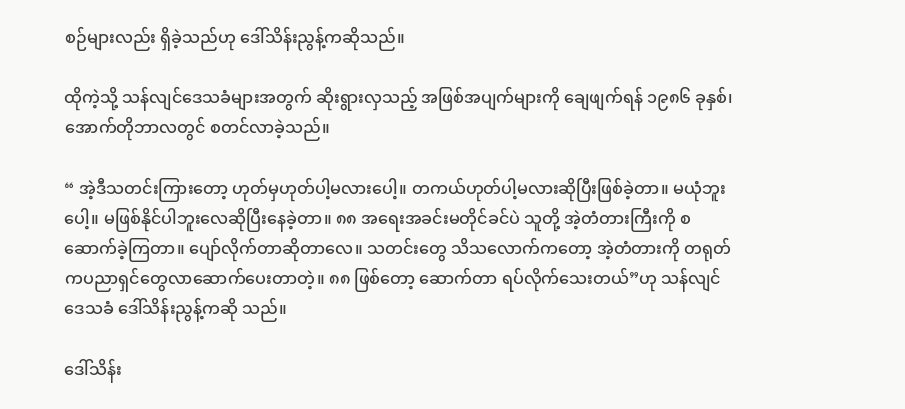စဉ်များလည်း ရှိခဲ့သည်ဟု ဒေါ်သိန်းညွန့်ကဆိုသည်။

ထိုကဲ့သို့ သန်လျင်ဒေသခံများအတွက် ဆိုးရွားလှသည့် အဖြစ်အပျက်များကို ချေဖျက်ရန် ၁၉၈၆ ခုနှစ်၊ အောက်တိုဘာလတွင် စတင်လာခဲ့သည်။

“ အဲ့ဒီသတင်းကြားတော့ ဟုတ်မှဟုတ်ပါ့မလားပေါ့။ တကယ်ဟုတ်ပါ့မလားဆိုပြီးဖြစ်ခဲ့တာ။ မယုံဘူးပေါ့။ မဖြစ်နိုင်ပါဘူးလေဆိုပြီးနေခဲ့တာ။ ၈၈ အရေးအခင်းမတိုင်ခင်ပဲ သူတို့ အဲ့တံတားကြီးကို စဆောက်ခဲ့ကြတာ။ ပျော်လိုက်တာဆိုတာလေ။ သတင်းတွေ သိသလောက်ကတော့ အဲ့တံတားကို တရုတ်ကပညာရှင်တွေလာဆောက်ပေးတာတဲ့။ ၈၈ ဖြစ်တော့ ဆောက်တာ ရပ်လိုက်သေးတယ်”ဟု သန်လျင်ဒေသခံ ဒေါ်သိန်းညွန့်ကဆို သည်။

ဒေါ်သိန်း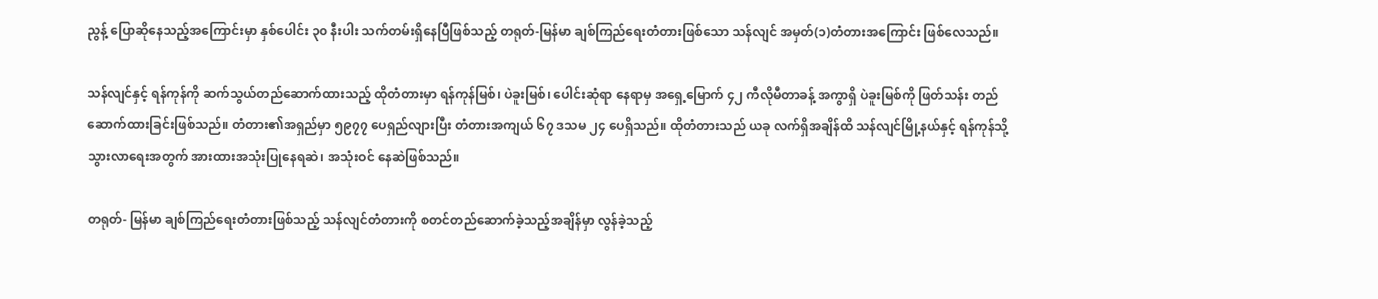ညွန့် ပြောဆိုနေသည့်အကြောင်းမှာ နှစ်ပေါင်း ၃၀ နီးပါး သက်တမ်းရှိနေပြီဖြစ်သည့် တရုတ်-မြန်မာ ချစ်ကြည်ရေးတံတားဖြစ်သော သန်လျင် အမှတ်(၁)တံတားအကြောင်း ဖြစ်လေသည်။

သန်လျင်နှင့် ရန်ကုန်ကို ဆက်သွယ်တည်ဆောက်ထားသည့် ထိုတံတားမှာ ရန်ကုန်မြစ်၊ ပဲခူးမြစ်၊ ပေါင်းဆုံရာ နေရာမှ အရှေ့မြောက် ၄၂ ကီလိုမီတာခန့် အကွာရှိ ပဲခူးမြစ်ကို ဖြတ်သန်း တည်ဆောက်ထားခြင်းဖြစ်သည်။ တံတား၏အရှည်မှာ ၅၉၇၇ ပေရှည်လျားပြီး တံတားအကျယ် ၆၇ ဒသမ ၂၄ ပေရှိသည်။ ထိုတံတားသည် ယခု လက်ရှိအချိန်ထိ သန်လျင်မြို့နယ်နှင့် ရန်ကုန်သို့ သွားလာရေးအတွက် အားထားအသုံးပြုနေရဆဲ၊ အသုံးဝင် နေဆဲဖြစ်သည်။

တရုတ်- မြန်မာ ချစ်ကြည်ရေးတံတားဖြစ်သည့် သန်လျင်တံတားကို စတင်တည်ဆောက်ခဲ့သည့်အချိန်မှာ လွန်ခဲ့သည့်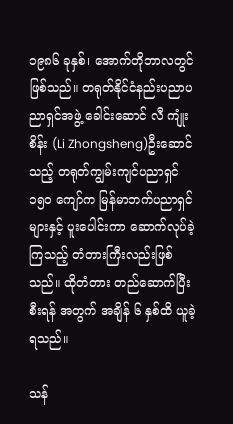၁၉၈၆ ခုနှစ်၊ အောက်တိုဘာလတွင် ဖြစ်သည်။ တရုတ်နိုင်ငံနည်းပညာပညာရှင်အဖွဲ့ ခေါင်းဆောင် လီ ကျုံးစိန်း (Li Zhongsheng)ဦးဆောင်သည့် တရုတ်ကျွမ်းကျင်ပညာရှင် ၁၅၀ ကျော်က မြန်မာဘက်ပညာရှင်များနှင့် ပူးပေါင်းကာ ဆောက်လုပ်ခဲ့ကြသည့် တံတားကြီးလည်းဖြစ်သည်။ ထိုတံတား တည်ဆောက်ပြီးစီးရန် အတွက် အချိန် ၆ နှစ်ထိ ယူခဲ့ရသည်။

သန်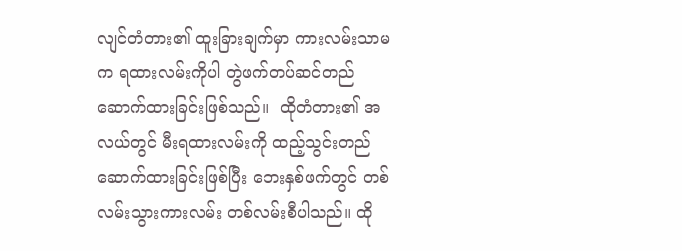လျင်တံတား၏ ထူးခြားချက်မှာ ကားလမ်းသာမက ရထားလမ်းကိုပါ တွဲဖက်တပ်ဆင်တည်ဆောက်ထားခြင်းဖြစ်သည်။  ထိုတံတား၏ အလယ်တွင် မီးရထားလမ်းကို ထည့်သွင်းတည်ဆောက်ထားခြင်းဖြစ်ပြီး ဘေးနှစ်ဖက်တွင် တစ်လမ်းသွားကားလမ်း တစ်လမ်းစီပါသည်။ ထို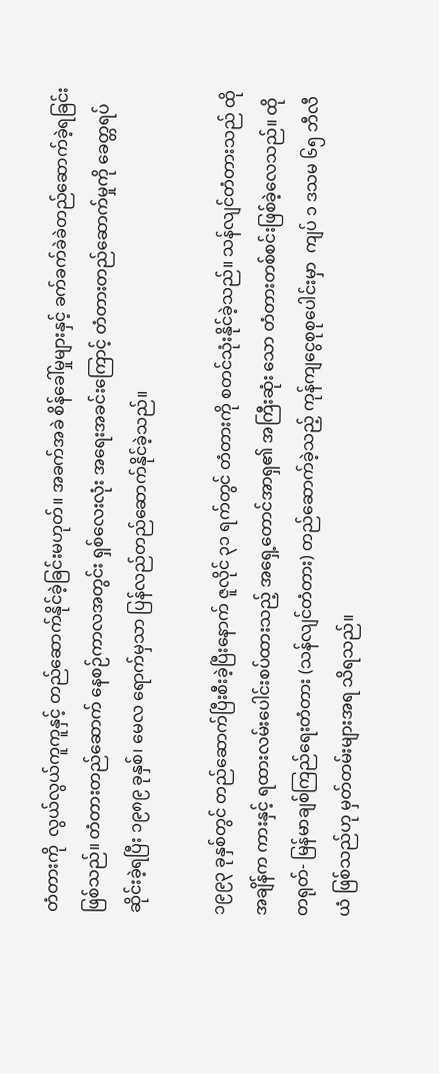တံတားကို  လွယ်လွယ်ကူကူနှင့် တည်ဆောက်နိုင်ခဲ့ခြင်းမဟုတ်။ အခက်အခဲ စိန်ခေါ်မှုများနှင့် ခက်ခက်ခဲခဲတည်ဆောက်ခဲ့ရခြင်းဖြစ်သည်။ တံတားတည်ဆောက် နေစဉ်ကာလအတွင်း ရှစ်လေးလုံး အရေးအခင်းကြောင့် တံတားတည်ဆောက်မှုကို ခေတ္တရပ်ဆိုင်းခဲ့ရပြီး ၁၉၈၉ ခုနှစ်၊ မေလ ရောက်မှသာ ပြန်လည်တည်ဆောက်နိုင်ခဲ့သည်။

၁၉၉၃ ခုနှစ်တွင် တည်ဆောက်ပြီးစီးခဲ့ပြီးနောက် ဇူလိုင် ၃၁ ရက်တွင် တံတားကို စတင်သုံးနိုင်ခဲ့သည်။ သန်လျင်တံတားသည် ထိုအချိန်က ကားနှင့် ရထားလမ်းပေါင်းစပ်ထားသည့် အရှေ့တောင်အာရှ၏ အကြီးဆုံး သော တံတားတစ်စင်းဖြစ်ခဲ့လေသည်။ ထို တရုတ်- မြန်မာချစ်ကြည်ရေးတံတား (သန်လျင်တံတား) တည်ဆောက်ခဲ့သည့် ကုန်ကျငွေစုစုပေါင်းမှာ  ကျပ် ၁ ဒသမ ၆၅ ဘီလီယံ ဖြစ်သည်ဟု မှတ်တမ်းများအရ သိရသည်။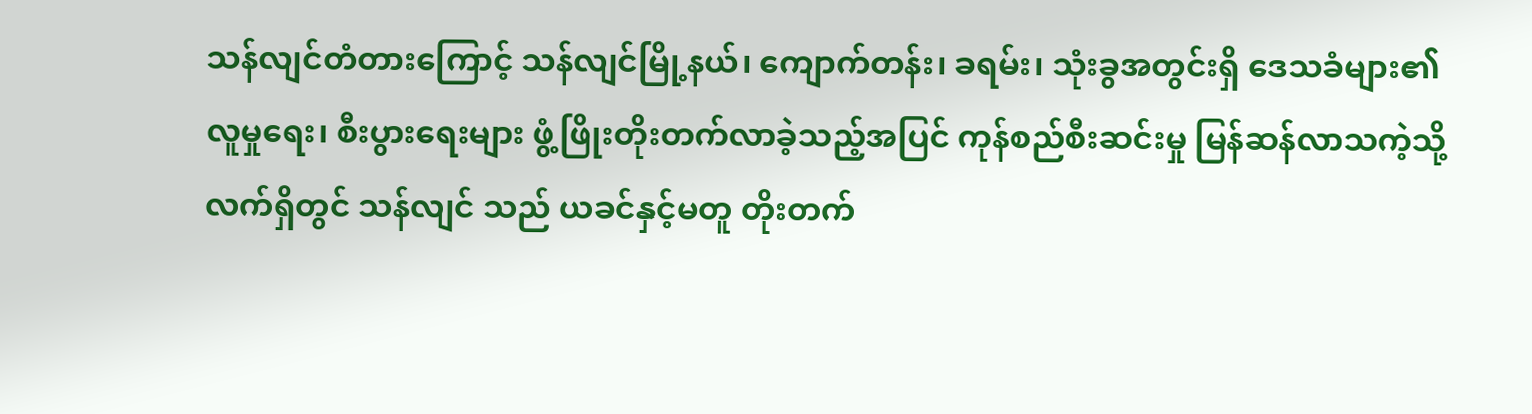သန်လျင်တံတားကြောင့် သန်လျင်မြို့နယ်၊ ကျောက်တန်း၊ ခရမ်း၊ သုံးခွအတွင်းရှိ ဒေသခံများ၏ လူမှုရေး၊ စီးပွားရေးများ ဖွံ့ဖြိုးတိုးတက်လာခဲ့သည့်အပြင် ကုန်စည်စီးဆင်းမှု မြန်ဆန်လာသကဲ့သို့ လက်ရှိတွင် သန်လျင် သည် ယခင်နှင့်မတူ တိုးတက်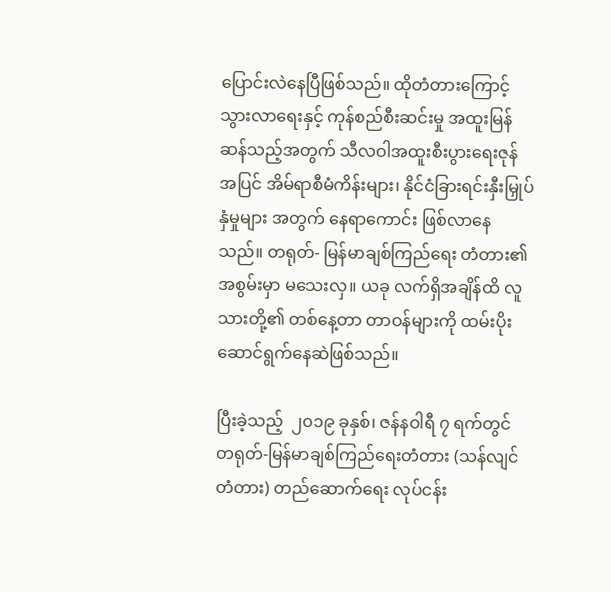ပြောင်းလဲနေပြီဖြစ်သည်။ ထိုတံတားကြောင့်  သွားလာရေးနှင့် ကုန်စည်စီးဆင်းမှု အထူးမြန်ဆန်သည့်အတွက် သီလဝါအထူးစီးပွားရေးဇုန်အပြင် အိမ်ရာစီမံကိန်းများ၊ နိုင်ငံခြားရင်းနှီးမြှုပ်နှံမှုများ အတွက် နေရာကောင်း ဖြစ်လာနေသည်။ တရုတ်- မြန်မာချစ်ကြည်ရေး တံတား၏ အစွမ်းမှာ မသေးလှ။ ယခု လက်ရှိအချိန်ထိ လူသားတို့၏ တစ်နေ့တာ တာဝန်များကို ထမ်းပိုးဆောင်ရွက်နေဆဲဖြစ်သည်။

ပြီးခဲ့သည့်  ၂၀၁၉ ခုနှစ်၊ ဇန်နဝါရီ ၇ ရက်တွင် တရုတ်-မြန်မာချစ်ကြည်ရေးတံတား (သန်လျင်တံတား) တည်ဆောက်ရေး လုပ်ငန်း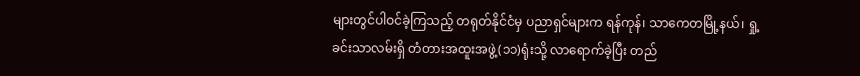များတွင်ပါဝင်ခဲ့ကြသည့် တရုတ်နိုင်ငံမှ ပညာရှင်များက ရန်ကုန်၊ သာကေတမြို့နယ်၊ ရှု့ခင်းသာလမ်းရှိ တံတားအထူးအဖွဲ့(၁၁)ရုံးသို့ လာရောက်ခဲ့ပြီး တည်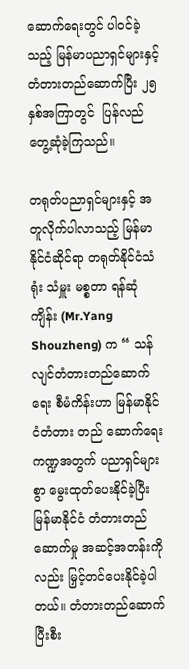ဆောက်ရေးတွင် ပါဝင်ခဲ့သည့် မြန်မာပညာရှင်များနှင့် တံတားတည်ဆောက်ပြီး ၂၅ နှစ်အကြာတွင်  ပြန်လည်တွေ့ဆုံခဲ့ကြသည်။

တရုတ်ပညာရှင်များနှင့် အတူလိုက်ပါလာသည့် မြန်မာနိုင်ငံဆိုင်ရာ တရုတ်နိုင်ငံသံရုံး သံမှူး မစ္စတာ ရန်ဆုံကျိန်း (Mr.Yang Shouzheng) က “ သန်လျင်တံတားတည်ဆောက်ရေး စီမံကိန်းဟာ မြန်မာနိုင်ငံတံတား တည် ဆောက်ရေးကဏ္ဍအတွက် ပညာရှင်များစွာ မွေးထုတ်ပေးနိုင်ခဲ့ပြီး မြန်မာနိုင်ငံ တံတားတည်ဆောက်မှု အဆင့်အတန်းကိုလည်း မြှင့်တင်ပေးနိုင်ခဲ့ပါတယ်။ တံတားတည်ဆောက်ပြီးစီး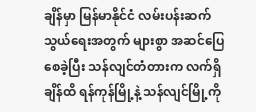ချိန်မှာ မြန်မာနိုင်ငံ လမ်းပန်းဆက် သွယ်ရေးအတွက် များစွာ အဆင်ပြေစေခဲ့ပြီး သန်လျင်တံတားက လက်ရှိချိန်ထိ ရန်ကုန်မြို့နဲ့ သန်လျင်မြို့ကို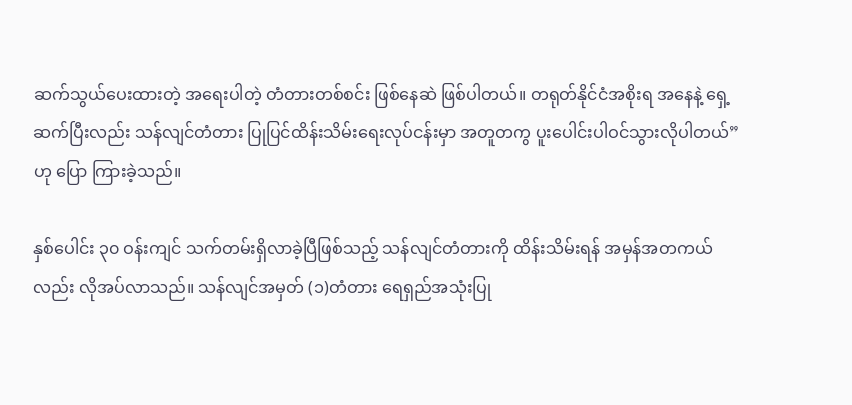ဆက်သွယ်ပေးထားတဲ့ အရေးပါတဲ့ တံတားတစ်စင်း ဖြစ်နေဆဲ ဖြစ်ပါတယ်။ တရုတ်နိုင်ငံအစိုးရ အနေနဲ့ ရှေ့ဆက်ပြီးလည်း သန်လျင်တံတား ပြုပြင်ထိန်းသိမ်းရေးလုပ်ငန်းမှာ အတူတကွ ပူးပေါင်းပါဝင်သွားလိုပါတယ်”ဟု ပြော ကြားခဲ့သည်။

နှစ်ပေါင်း ၃၀ ဝန်းကျင် သက်တမ်းရှိလာခဲ့ပြီဖြစ်သည့် သန်လျင်တံတားကို ထိန်းသိမ်းရန် အမှန်အတကယ် လည်း လိုအပ်လာသည်။ သန်လျင်အမှတ် (၁)တံတား ရေရှည်အသုံးပြု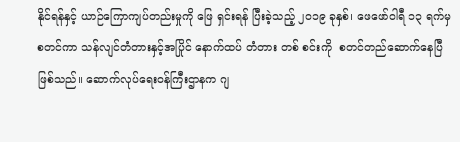နိုင်ရန်နှင့် ယာဉ်ကြောကျပ်တည်းမှုကို ဖြေ ရှင်းရန် ပြီးခဲ့သည့် ၂၀၁၉ ခုနှစ်၊ ဖေဖော်ဝါရီ ၁၃ ရက်မှ စတင်ကာ သန်လျင်တံတားနှင့်အပြိုင် နောက်ထပ် တံတား တစ် စင်းကို  စတင်တည်ဆောက်နေပြီဖြစ်သည်။ ဆောက်လုပ်ရေးဝန်ကြီးဌာနက ဂျ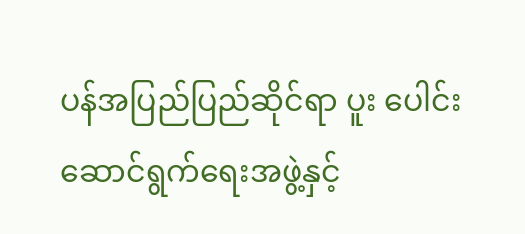ပန်အပြည်ပြည်ဆိုင်ရာ ပူး ပေါင်း ဆောင်ရွက်ရေးအဖွဲ့နှင့်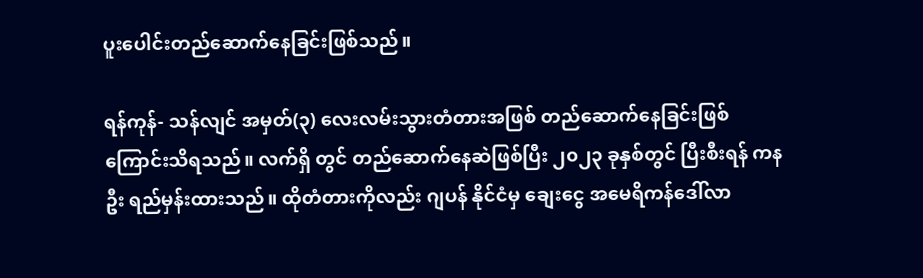ပူးပေါင်းတည်ဆောက်နေခြင်းဖြစ်သည်။

ရန်ကုန်- သန်လျင် အမှတ်(၃) လေးလမ်းသွားတံတားအဖြစ် တည်ဆောက်နေခြင်းဖြစ်ကြောင်းသိရသည်။ လက်ရှိ တွင် တည်ဆောက်နေဆဲဖြစ်ပြီး ၂၀၂၃ ခုနှစ်တွင် ပြီးစီးရန် ကနဦး ရည်မှန်းထားသည်။ ထိုတံတားကိုလည်း ဂျပန် နိုင်ငံမှ ချေးငွေ အမေရိကန်ဒေါ်လာ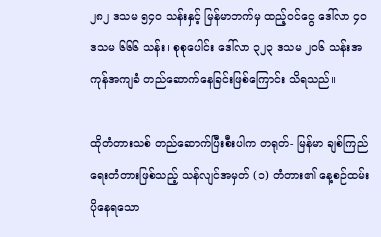၂၈၂ ဒသမ ၅၄၀ သန်းနှင့် မြန်မာဘက်မှ ထည့်ဝင်ငွေ ဒေါ်လာ ၄၀ ဒသမ ၆၆၆ သန်း၊ စုစုပေါင်း ဒေါ်လာ ၃၂၃ ဒသမ ၂၀၆ သန်းအကုန်အကျခံ တည်ဆောက်နေခြင်းဖြစ်ကြောင်း သိရသည်။

ထိုတံတားသစ် တည်ဆောက်ပြီးစီးပါက တရုတ်- မြန်မာ ချစ်ကြည်ရေးတံတားဖြစ်သည့် သန်လျင်အမှတ် (၁) တံတား၏ နေ့စဉ်ထမ်းပိုနေရသော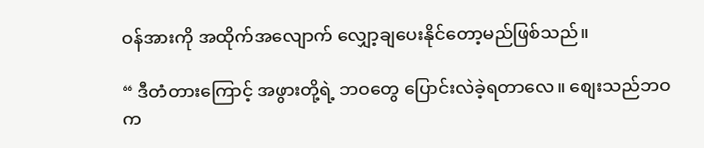ဝန်အားကို အထိုက်အလျောက် လျှော့ချပေးနိုင်တော့မည်ဖြစ်သည်။

“ ဒီတံတားကြောင့် အဖွားတို့ရဲ့ ဘဝတွေ ပြောင်းလဲခဲ့ရတာလေ။ စျေးသည်ဘဝက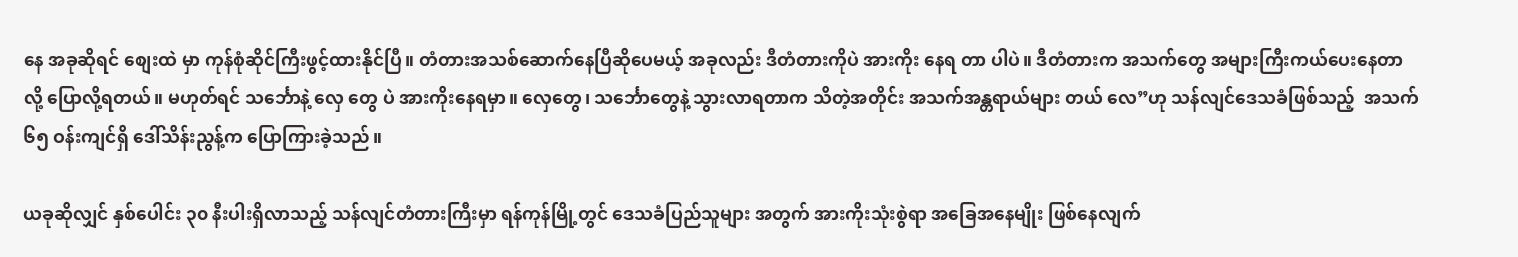နေ အခုဆိုရင် စျေးထဲ မှာ ကုန်စုံဆိုင်ကြီးဖွင့်ထားနိုင်ပြီ။ တံတားအသစ်ဆောက်နေပြီဆိုပေမယ့် အခုလည်း ဒီတံတားကိုပဲ အားကိုး နေရ တာ ပါပဲ။ ဒီတံတားက အသက်တွေ အများကြီးကယ်ပေးနေတာလို့ ပြောလို့ရတယ်။ မဟုတ်ရင် သင်္ဘောနဲ့ လှေ တွေ ပဲ အားကိုးနေရမှာ။ လှေတွေ၊ သင်္ဘောတွေနဲ့ သွားလာရတာက သိတဲ့အတိုင်း အသက်အန္တရာယ်များ တယ် လေ”ဟု သန်လျင်ဒေသခံဖြစ်သည့်  အသက် ၆၅ ဝန်းကျင်ရှိ ဒေါ်သိန်းညွန့်က ပြောကြားခဲ့သည်။

ယခုဆိုလျှင် နှစ်ပေါင်း ၃၀ နီးပါးရှိလာသည့် သန်လျင်တံတားကြီးမှာ ရန်ကုန်မြို့တွင် ဒေသခံပြည်သူများ အတွက် အားကိုးသုံးစွဲရာ အခြေအနေမျိုး ဖြစ်နေလျက်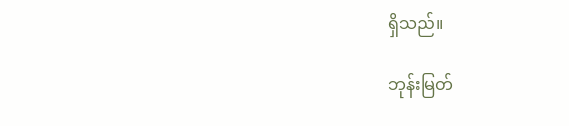ရှိသည်။

ဘုန်းမြတ်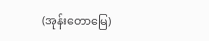(အုန်းတောမြေ)